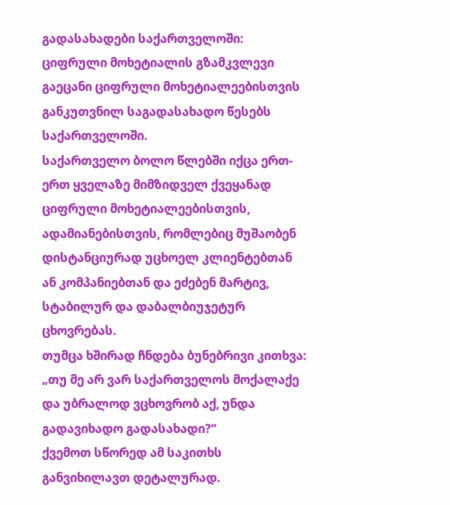გადასახადები საქართველოში: ციფრული მოხეტიალის გზამკვლევი
გაეცანი ციფრული მოხეტიალეებისთვის განკუთვნილ საგადასახადო წესებს საქართველოში.
საქართველო ბოლო წლებში იქცა ერთ-ერთ ყველაზე მიმზიდველ ქვეყანად ციფრული მოხეტიალეებისთვის, ადამიანებისთვის, რომლებიც მუშაობენ დისტანციურად უცხოელ კლიენტებთან ან კომპანიებთან და ეძებენ მარტივ, სტაბილურ და დაბალბიუჯეტურ ცხოვრებას.
თუმცა ხშირად ჩნდება ბუნებრივი კითხვა:
„თუ მე არ ვარ საქართველოს მოქალაქე და უბრალოდ ვცხოვრობ აქ, უნდა გადავიხადო გადასახადი?“
ქვემოთ სწორედ ამ საკითხს განვიხილავთ დეტალურად.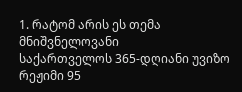1. რატომ არის ეს თემა მნიშვნელოვანი
საქართველოს 365-დღიანი უვიზო რეჟიმი 95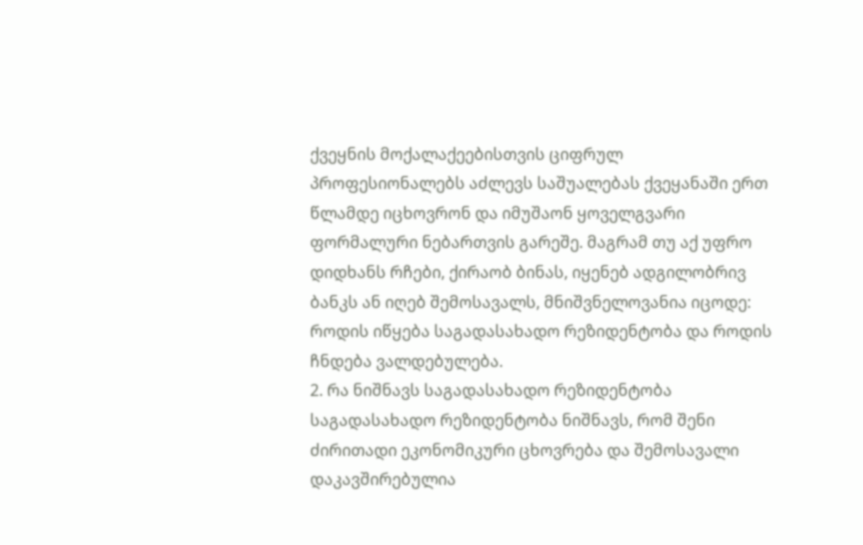ქვეყნის მოქალაქეებისთვის ციფრულ პროფესიონალებს აძლევს საშუალებას ქვეყანაში ერთ წლამდე იცხოვრონ და იმუშაონ ყოველგვარი ფორმალური ნებართვის გარეშე. მაგრამ თუ აქ უფრო დიდხანს რჩები, ქირაობ ბინას, იყენებ ადგილობრივ ბანკს ან იღებ შემოსავალს, მნიშვნელოვანია იცოდე: როდის იწყება საგადასახადო რეზიდენტობა და როდის ჩნდება ვალდებულება.
2. რა ნიშნავს საგადასახადო რეზიდენტობა
საგადასახადო რეზიდენტობა ნიშნავს, რომ შენი ძირითადი ეკონომიკური ცხოვრება და შემოსავალი დაკავშირებულია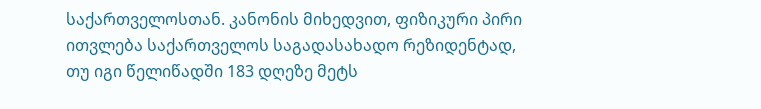საქართველოსთან. კანონის მიხედვით, ფიზიკური პირი ითვლება საქართველოს საგადასახადო რეზიდენტად, თუ იგი წელიწადში 183 დღეზე მეტს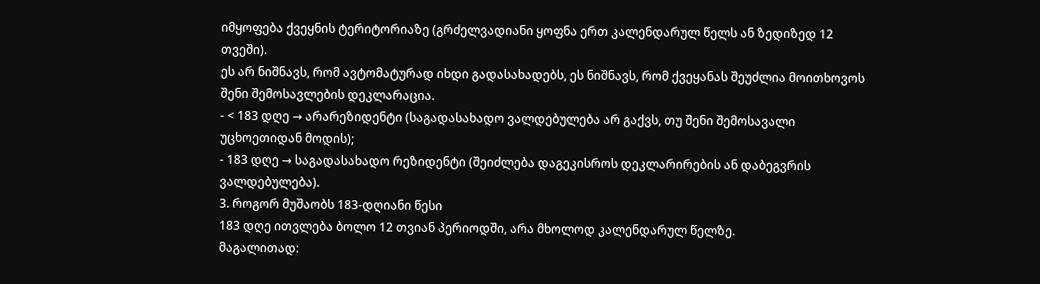იმყოფება ქვეყნის ტერიტორიაზე (გრძელვადიანი ყოფნა ერთ კალენდარულ წელს ან ზედიზედ 12 თვეში).
ეს არ ნიშნავს, რომ ავტომატურად იხდი გადასახადებს, ეს ნიშნავს, რომ ქვეყანას შეუძლია მოითხოვოს შენი შემოსავლების დეკლარაცია.
- < 183 დღე → არარეზიდენტი (საგადასახადო ვალდებულება არ გაქვს, თუ შენი შემოსავალი უცხოეთიდან მოდის);
- 183 დღე → საგადასახადო რეზიდენტი (შეიძლება დაგეკისროს დეკლარირების ან დაბეგვრის ვალდებულება).
3. როგორ მუშაობს 183-დღიანი წესი
183 დღე ითვლება ბოლო 12 თვიან პერიოდში, არა მხოლოდ კალენდარულ წელზე.
მაგალითად: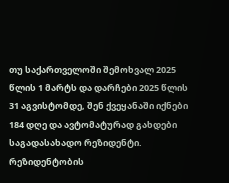თუ საქართველოში შემოხვალ 2025 წლის 1 მარტს და დარჩები 2025 წლის 31 აგვისტომდე, შენ ქვეყანაში იქნები 184 დღე და ავტომატურად გახდები საგადასახადო რეზიდენტი.
რეზიდენტობის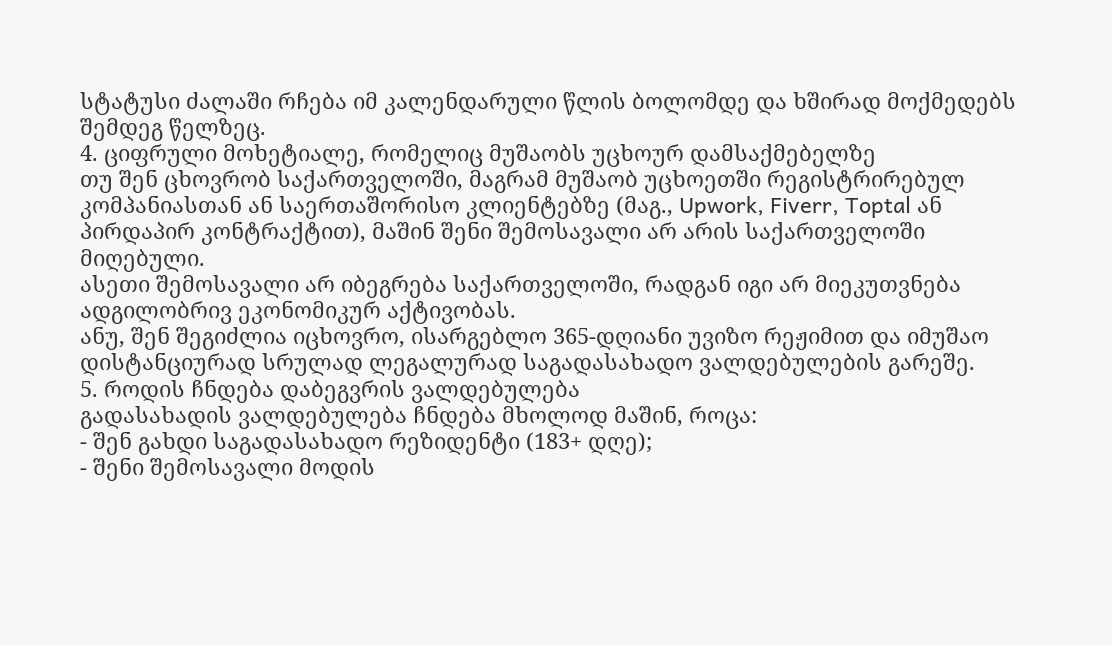სტატუსი ძალაში რჩება იმ კალენდარული წლის ბოლომდე და ხშირად მოქმედებს შემდეგ წელზეც.
4. ციფრული მოხეტიალე, რომელიც მუშაობს უცხოურ დამსაქმებელზე
თუ შენ ცხოვრობ საქართველოში, მაგრამ მუშაობ უცხოეთში რეგისტრირებულ კომპანიასთან ან საერთაშორისო კლიენტებზე (მაგ., Upwork, Fiverr, Toptal ან პირდაპირ კონტრაქტით), მაშინ შენი შემოსავალი არ არის საქართველოში მიღებული.
ასეთი შემოსავალი არ იბეგრება საქართველოში, რადგან იგი არ მიეკუთვნება ადგილობრივ ეკონომიკურ აქტივობას.
ანუ, შენ შეგიძლია იცხოვრო, ისარგებლო 365-დღიანი უვიზო რეჟიმით და იმუშაო დისტანციურად სრულად ლეგალურად საგადასახადო ვალდებულების გარეშე.
5. როდის ჩნდება დაბეგვრის ვალდებულება
გადასახადის ვალდებულება ჩნდება მხოლოდ მაშინ, როცა:
- შენ გახდი საგადასახადო რეზიდენტი (183+ დღე);
- შენი შემოსავალი მოდის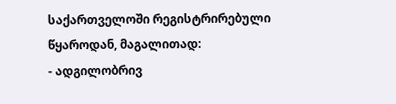საქართველოში რეგისტრირებული წყაროდან, მაგალითად:
- ადგილობრივ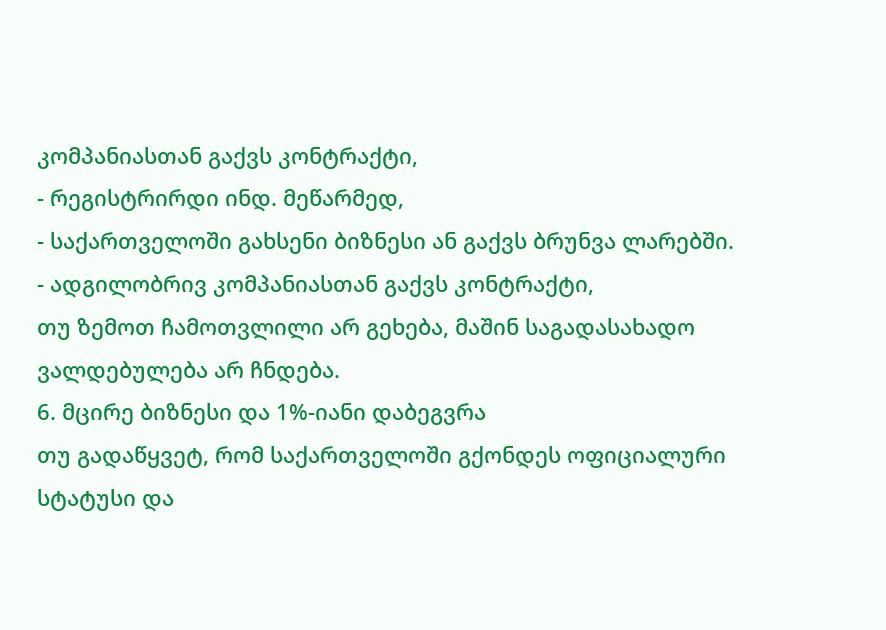კომპანიასთან გაქვს კონტრაქტი,
- რეგისტრირდი ინდ. მეწარმედ,
- საქართველოში გახსენი ბიზნესი ან გაქვს ბრუნვა ლარებში.
- ადგილობრივ კომპანიასთან გაქვს კონტრაქტი,
თუ ზემოთ ჩამოთვლილი არ გეხება, მაშინ საგადასახადო ვალდებულება არ ჩნდება.
6. მცირე ბიზნესი და 1%-იანი დაბეგვრა
თუ გადაწყვეტ, რომ საქართველოში გქონდეს ოფიციალური სტატუსი და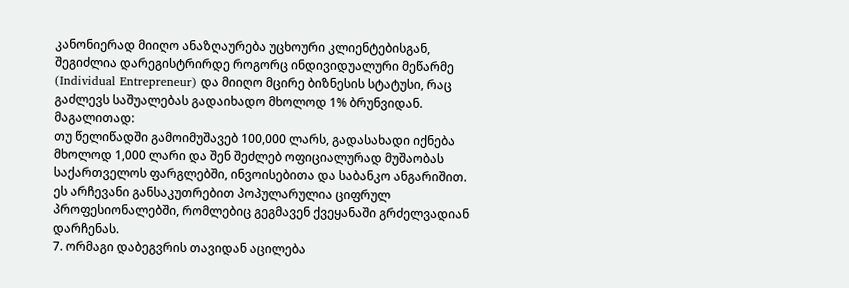კანონიერად მიიღო ანაზღაურება უცხოური კლიენტებისგან, შეგიძლია დარეგისტრირდე როგორც ინდივიდუალური მეწარმე (Individual Entrepreneur) და მიიღო მცირე ბიზნესის სტატუსი, რაც გაძლევს საშუალებას გადაიხადო მხოლოდ 1% ბრუნვიდან.
მაგალითად:
თუ წელიწადში გამოიმუშავებ 100,000 ლარს, გადასახადი იქნება მხოლოდ 1,000 ლარი და შენ შეძლებ ოფიციალურად მუშაობას საქართველოს ფარგლებში, ინვოისებითა და საბანკო ანგარიშით.
ეს არჩევანი განსაკუთრებით პოპულარულია ციფრულ პროფესიონალებში, რომლებიც გეგმავენ ქვეყანაში გრძელვადიან დარჩენას.
7. ორმაგი დაბეგვრის თავიდან აცილება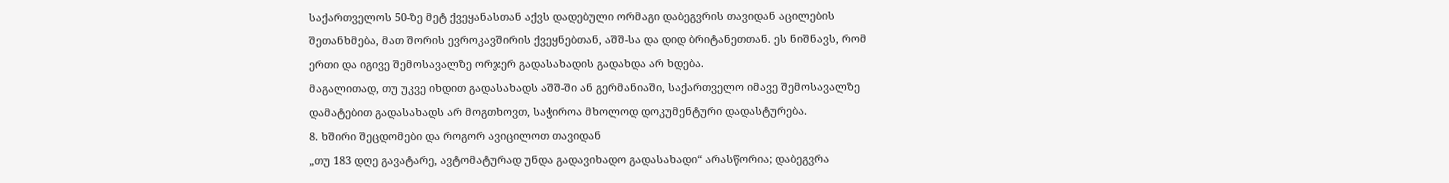საქართველოს 50-ზე მეტ ქვეყანასთან აქვს დადებული ორმაგი დაბეგვრის თავიდან აცილების შეთანხმება, მათ შორის ევროკავშირის ქვეყნებთან, აშშ-სა და დიდ ბრიტანეთთან. ეს ნიშნავს, რომ ერთი და იგივე შემოსავალზე ორჯერ გადასახადის გადახდა არ ხდება.
მაგალითად, თუ უკვე იხდით გადასახადს აშშ-ში ან გერმანიაში, საქართველო იმავე შემოსავალზე დამატებით გადასახადს არ მოგთხოვთ, საჭიროა მხოლოდ დოკუმენტური დადასტურება.
8. ხშირი შეცდომები და როგორ ავიცილოთ თავიდან
„თუ 183 დღე გავატარე, ავტომატურად უნდა გადავიხადო გადასახადი“ არასწორია; დაბეგვრა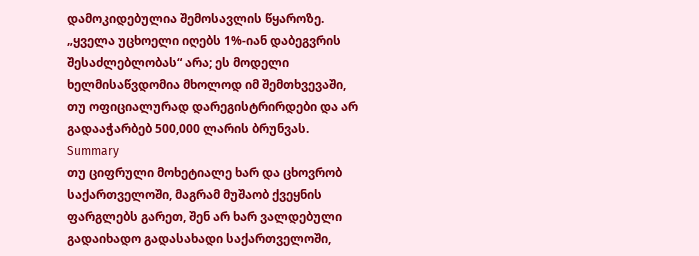დამოკიდებულია შემოსავლის წყაროზე.
„ყველა უცხოელი იღებს 1%-იან დაბეგვრის შესაძლებლობას“ არა; ეს მოდელი ხელმისაწვდომია მხოლოდ იმ შემთხვევაში, თუ ოფიციალურად დარეგისტრირდები და არ გადააჭარბებ 500,000 ლარის ბრუნვას.
Summary
თუ ციფრული მოხეტიალე ხარ და ცხოვრობ საქართველოში, მაგრამ მუშაობ ქვეყნის ფარგლებს გარეთ, შენ არ ხარ ვალდებული გადაიხადო გადასახადი საქართველოში,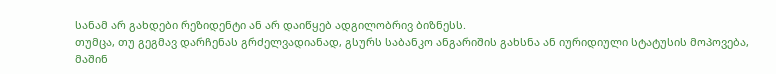სანამ არ გახდები რეზიდენტი ან არ დაიწყებ ადგილობრივ ბიზნესს.
თუმცა, თუ გეგმავ დარჩენას გრძელვადიანად, გსურს საბანკო ანგარიშის გახსნა ან იურიდიული სტატუსის მოპოვება, მაშინ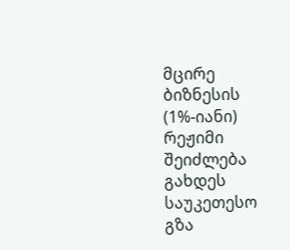მცირე ბიზნესის (1%-იანი) რეჟიმი შეიძლება გახდეს საუკეთესო გზა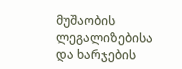მუშაობის ლეგალიზებისა და ხარჯების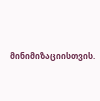მინიმიზაციისთვის.